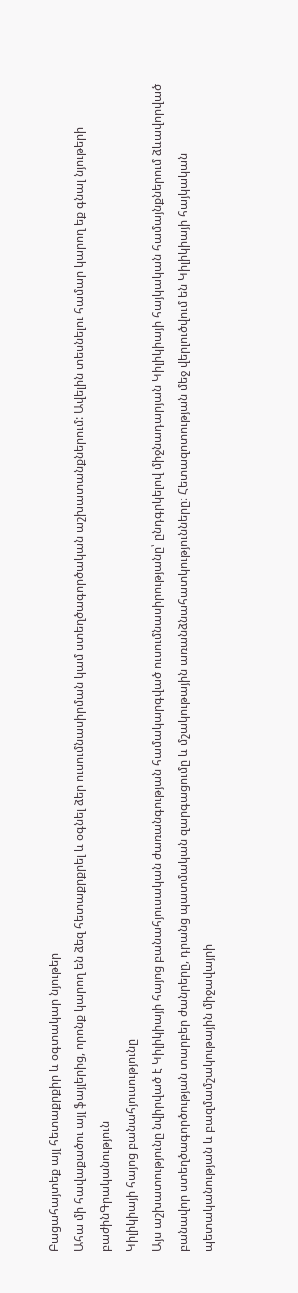Բացահայտեք այլ հետաքրքիր և օգտակար նյութեր
Ահա մի հավաքածու այլ ֆայլերից, որոնք կարող են ձեզ հետաքրքրել և օգնել ձեր ուսումնասիրման կամ ստեղծագործական աշխատանքներում: Ավելին տեսնելու համար կարող եք գնալ նյութերի բաժինԳրականություն
Կիլիկիայի հայոց բանահյուսությունը
Այս աշխատությունը նվիրված է Կիլիկիայի հայոց բանահյուսական ժառանգության համակարգված ուսումնասիրությանը՝ ընդգրկելով միջնադարյան Կիլիկիայի հայկական համայնքներում ձևավորված բանավոր ստեղծագործության տարբեր ժանրերը, դրանց պատմական զարգացումը և մշակութային առանձնահատկությունները։ Հետազոտության մեջ վերլուծվում են Կիլիկիայի հայկական պետականության և բազմամշակութային միջավայրի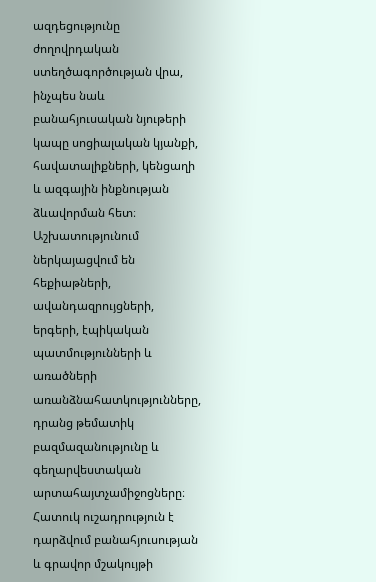ազդեցությունը ժողովրդական ստեղծագործության վրա, ինչպես նաև բանահյուսական նյութերի կապը սոցիալական կյանքի, հավատալիքների, կենցաղի և ազգային ինքնության ձևավորման հետ։ Աշխատությունում ներկայացվում են հեքիաթների, ավանդազրույցների, երգերի, էպիկական պատմությունների և առածների առանձնահատկությունները, դրանց թեմատիկ բազմազանությունը և գեղարվեստական արտահայտչամիջոցները։ Հատուկ ուշադրություն է դարձվում բանահյուսության և գրավոր մշակույթի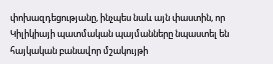փոխազդեցությանը, ինչպես նաև այն փաստին, որ Կիլիկիայի պատմական պայմանները նպաստել են հայկական բանավոր մշակույթի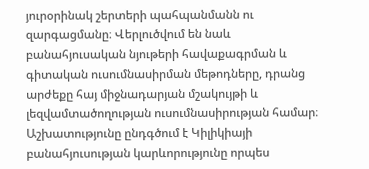յուրօրինակ շերտերի պահպանմանն ու զարգացմանը։ Վերլուծվում են նաև բանահյուսական նյութերի հավաքագրման և գիտական ուսումնասիրման մեթոդները, դրանց արժեքը հայ միջնադարյան մշակույթի և լեզվամտածողության ուսումնասիրության համար։ Աշխատությունը ընդգծում է Կիլիկիայի բանահյուսության կարևորությունը որպես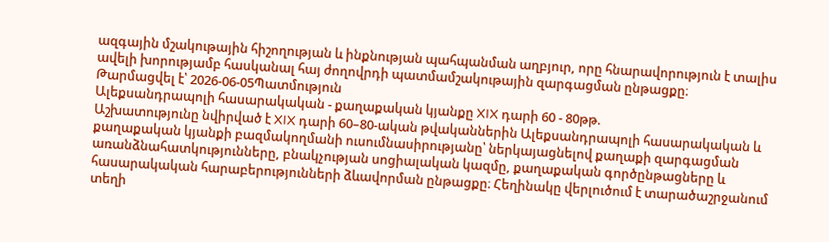ազգային մշակութային հիշողության և ինքնության պահպանման աղբյուր, որը հնարավորություն է տալիս ավելի խորությամբ հասկանալ հայ ժողովրդի պատմամշակութային զարգացման ընթացքը։
Թարմացվել է՝ 2026-06-05Պատմություն
Ալեքսանդրապոլի հասարակական - քաղաքական կյանքը XIX դարի 60 - 80թթ.
Աշխատությունը նվիրված է XIX դարի 60–80-ական թվականներին Ալեքսանդրապոլի հասարակական և քաղաքական կյանքի բազմակողմանի ուսումնասիրությանը՝ ներկայացնելով քաղաքի զարգացման առանձնահատկությունները, բնակչության սոցիալական կազմը, քաղաքական գործընթացները և հասարակական հարաբերությունների ձևավորման ընթացքը։ Հեղինակը վերլուծում է տարածաշրջանում տեղի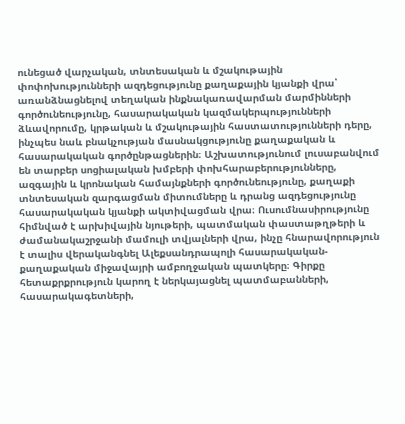ունեցած վարչական, տնտեսական և մշակութային փոփոխությունների ազդեցությունը քաղաքային կյանքի վրա՝ առանձնացնելով տեղական ինքնակառավարման մարմինների գործունեությունը, հասարակական կազմակերպությունների ձևավորումը, կրթական և մշակութային հաստատությունների դերը, ինչպես նաև բնակչության մասնակցությունը քաղաքական և հասարակական գործընթացներին։ Աշխատությունում լուսաբանվում են տարբեր սոցիալական խմբերի փոխհարաբերությունները, ազգային և կրոնական համայնքների գործունեությունը, քաղաքի տնտեսական զարգացման միտումները և դրանց ազդեցությունը հասարակական կյանքի ակտիվացման վրա։ Ուսումնասիրությունը հիմնված է արխիվային նյութերի, պատմական փաստաթղթերի և ժամանակաշրջանի մամուլի տվյալների վրա, ինչը հնարավորություն է տալիս վերականգնել Ալեքսանդրապոլի հասարակական-քաղաքական միջավայրի ամբողջական պատկերը։ Գիրքը հետաքրքրություն կարող է ներկայացնել պատմաբանների, հասարակագետների,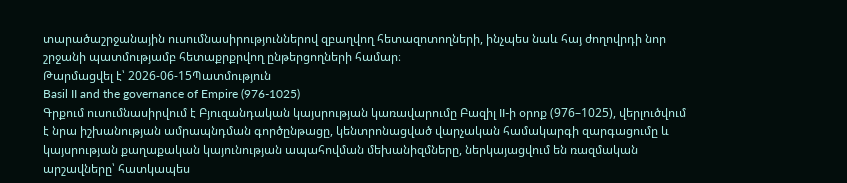տարածաշրջանային ուսումնասիրություններով զբաղվող հետազոտողների, ինչպես նաև հայ ժողովրդի նոր շրջանի պատմությամբ հետաքրքրվող ընթերցողների համար։
Թարմացվել է՝ 2026-06-15Պատմություն
Basil II and the governance of Empire (976-1025)
Գրքում ուսումնասիրվում է Բյուզանդական կայսրության կառավարումը Բազիլ II-ի օրոք (976–1025), վերլուծվում է նրա իշխանության ամրապնդման գործընթացը, կենտրոնացված վարչական համակարգի զարգացումը և կայսրության քաղաքական կայունության ապահովման մեխանիզմները, ներկայացվում են ռազմական արշավները՝ հատկապես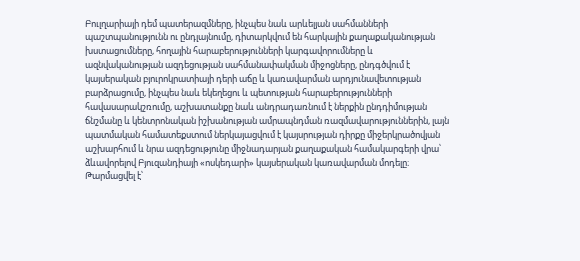Բուլղարիայի դեմ պատերազմները, ինչպես նաև արևելյան սահմանների պաշտպանությունն ու ընդլայնումը, դիտարկվում են հարկային քաղաքականության խստացումները, հողային հարաբերությունների կարգավորումները և ազնվականության ազդեցության սահմանափակման միջոցները, ընդգծվում է կայսերական բյուրոկրատիայի դերի աճը և կառավարման արդյունավետության բարձրացումը, ինչպես նաև եկեղեցու և պետության հարաբերությունների հավասարակշռումը, աշխատանքը նաև անդրադառնում է ներքին ընդդիմության ճնշմանը և կենտրոնական իշխանության ամրապնդման ռազմավարություններին, լայն պատմական համատեքստում ներկայացվում է կայսրության դիրքը միջերկրածովյան աշխարհում և նրա ազդեցությունը միջնադարյան քաղաքական համակարգերի վրա՝ ձևավորելով Բյուզանդիայի «ոսկեդարի» կայսերական կառավարման մոդելը։
Թարմացվել է՝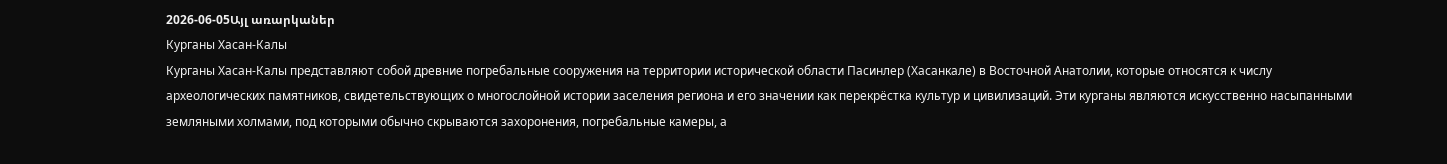2026-06-05Այլ առարկաներ
Курганы Хасан-Калы
Курганы Хасан-Калы представляют собой древние погребальные сооружения на территории исторической области Пасинлер (Хасанкале) в Восточной Анатолии, которые относятся к числу археологических памятников, свидетельствующих о многослойной истории заселения региона и его значении как перекрёстка культур и цивилизаций. Эти курганы являются искусственно насыпанными земляными холмами, под которыми обычно скрываются захоронения, погребальные камеры, а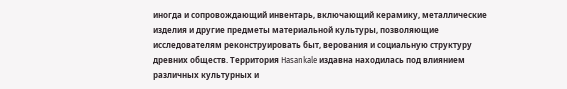иногда и сопровождающий инвентарь, включающий керамику, металлические изделия и другие предметы материальной культуры, позволяющие исследователям реконструировать быт, верования и социальную структуру древних обществ. Территория Hasankale издавна находилась под влиянием различных культурных и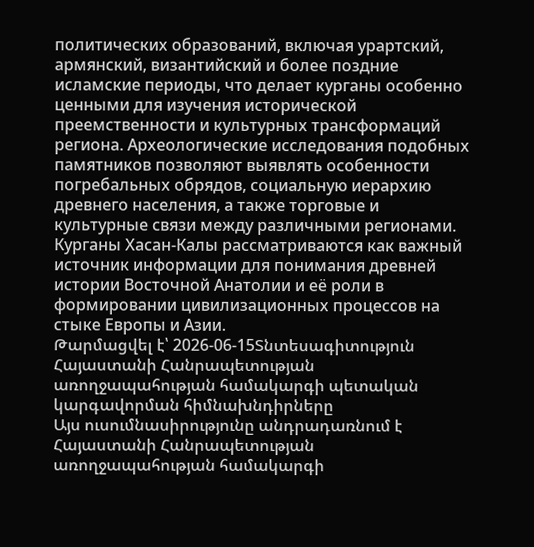политических образований, включая урартский, армянский, византийский и более поздние исламские периоды, что делает курганы особенно ценными для изучения исторической преемственности и культурных трансформаций региона. Археологические исследования подобных памятников позволяют выявлять особенности погребальных обрядов, социальную иерархию древнего населения, а также торговые и культурные связи между различными регионами. Курганы Хасан-Калы рассматриваются как важный источник информации для понимания древней истории Восточной Анатолии и её роли в формировании цивилизационных процессов на стыке Европы и Азии.
Թարմացվել է՝ 2026-06-15Տնտեսագիտություն
Հայաստանի Հանրապետության առողջապահության համակարգի պետական կարգավորման հիմնախնդիրները
Այս ուսումնասիրությունը անդրադառնում է Հայաստանի Հանրապետության առողջապահության համակարգի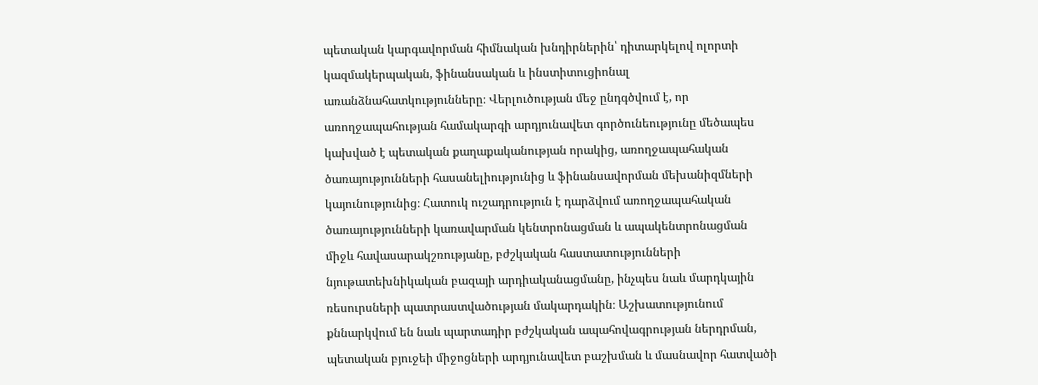պետական կարգավորման հիմնական խնդիրներին՝ դիտարկելով ոլորտի կազմակերպական, ֆինանսական և ինստիտուցիոնալ առանձնահատկությունները։ Վերլուծության մեջ ընդգծվում է, որ առողջապահության համակարգի արդյունավետ գործունեությունը մեծապես կախված է պետական քաղաքականության որակից, առողջապահական ծառայությունների հասանելիությունից և ֆինանսավորման մեխանիզմների կայունությունից։ Հատուկ ուշադրություն է դարձվում առողջապահական ծառայությունների կառավարման կենտրոնացման և ապակենտրոնացման միջև հավասարակշռությանը, բժշկական հաստատությունների նյութատեխնիկական բազայի արդիականացմանը, ինչպես նաև մարդկային ռեսուրսների պատրաստվածության մակարդակին։ Աշխատությունում քննարկվում են նաև պարտադիր բժշկական ապահովագրության ներդրման, պետական բյուջեի միջոցների արդյունավետ բաշխման և մասնավոր հատվածի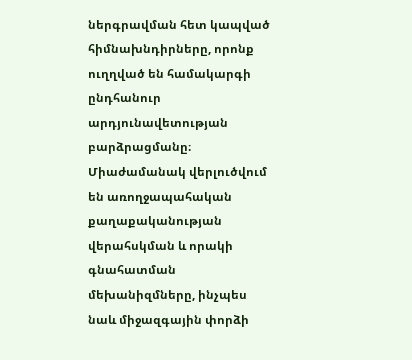ներգրավման հետ կապված հիմնախնդիրները, որոնք ուղղված են համակարգի ընդհանուր արդյունավետության բարձրացմանը։ Միաժամանակ վերլուծվում են առողջապահական քաղաքականության վերահսկման և որակի գնահատման մեխանիզմները, ինչպես նաև միջազգային փորձի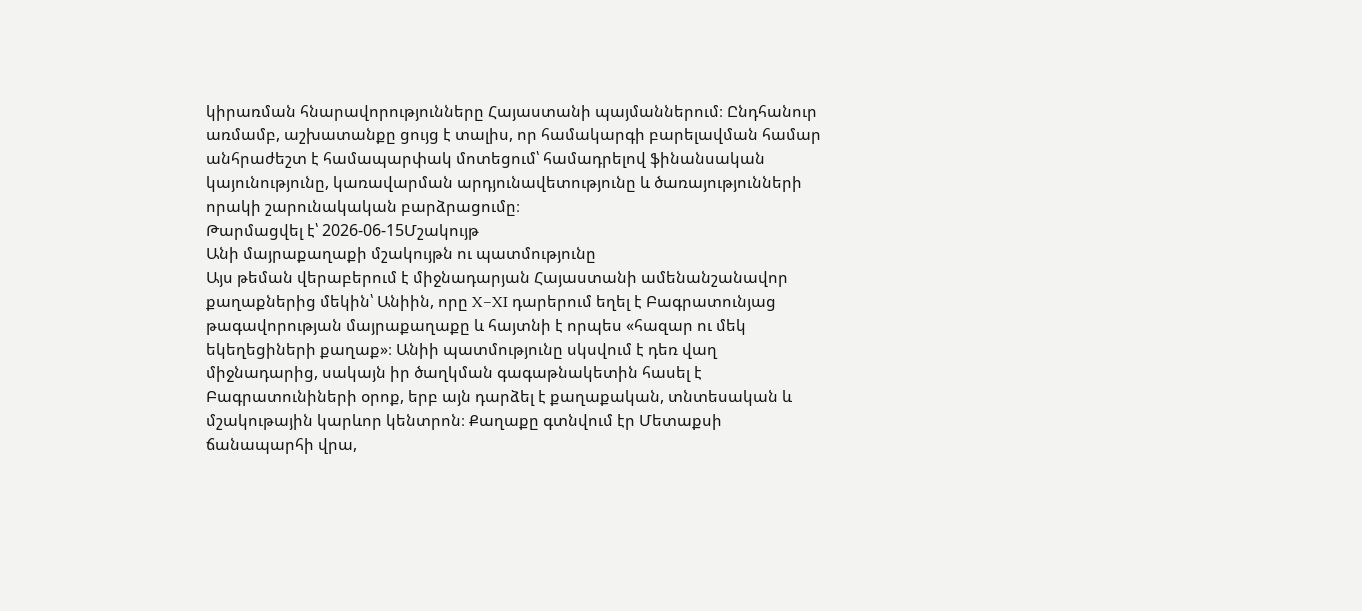կիրառման հնարավորությունները Հայաստանի պայմաններում։ Ընդհանուր առմամբ, աշխատանքը ցույց է տալիս, որ համակարգի բարելավման համար անհրաժեշտ է համապարփակ մոտեցում՝ համադրելով ֆինանսական կայունությունը, կառավարման արդյունավետությունը և ծառայությունների որակի շարունակական բարձրացումը։
Թարմացվել է՝ 2026-06-15Մշակույթ
Անի մայրաքաղաքի մշակույթն ու պատմությունը
Այս թեման վերաբերում է միջնադարյան Հայաստանի ամենանշանավոր քաղաքներից մեկին՝ Անիին, որը X–XI դարերում եղել է Բագրատունյաց թագավորության մայրաքաղաքը և հայտնի է որպես «հազար ու մեկ եկեղեցիների քաղաք»։ Անիի պատմությունը սկսվում է դեռ վաղ միջնադարից, սակայն իր ծաղկման գագաթնակետին հասել է Բագրատունիների օրոք, երբ այն դարձել է քաղաքական, տնտեսական և մշակութային կարևոր կենտրոն։ Քաղաքը գտնվում էր Մետաքսի ճանապարհի վրա,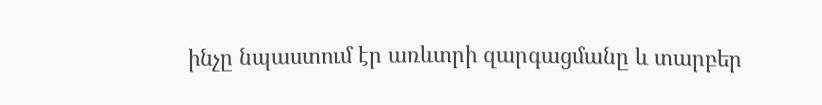ինչը նպաստում էր առևտրի զարգացմանը և տարբեր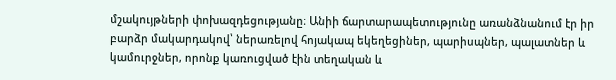մշակույթների փոխազդեցությանը։ Անիի ճարտարապետությունը առանձնանում էր իր բարձր մակարդակով՝ ներառելով հոյակապ եկեղեցիներ, պարիսպներ, պալատներ և կամուրջներ, որոնք կառուցված էին տեղական և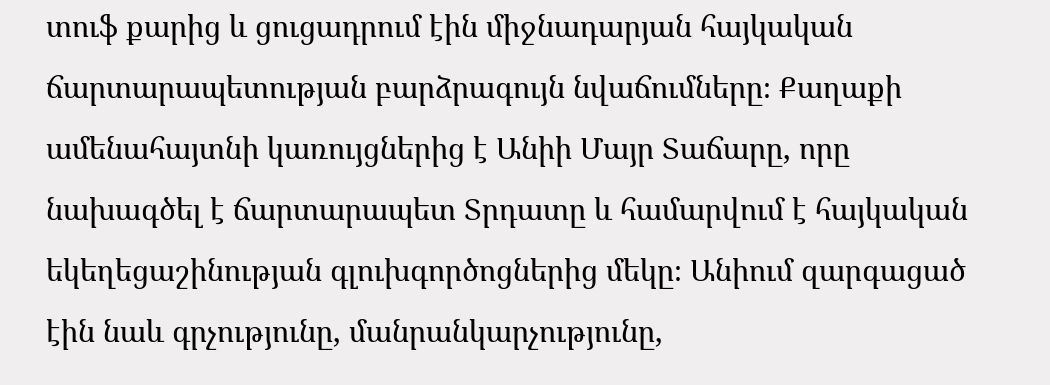տուֆ քարից և ցուցադրում էին միջնադարյան հայկական ճարտարապետության բարձրագույն նվաճումները։ Քաղաքի ամենահայտնի կառույցներից է Անիի Մայր Տաճարը, որը նախագծել է ճարտարապետ Տրդատը և համարվում է հայկական եկեղեցաշինության գլուխգործոցներից մեկը։ Անիում զարգացած էին նաև գրչությունը, մանրանկարչությունը,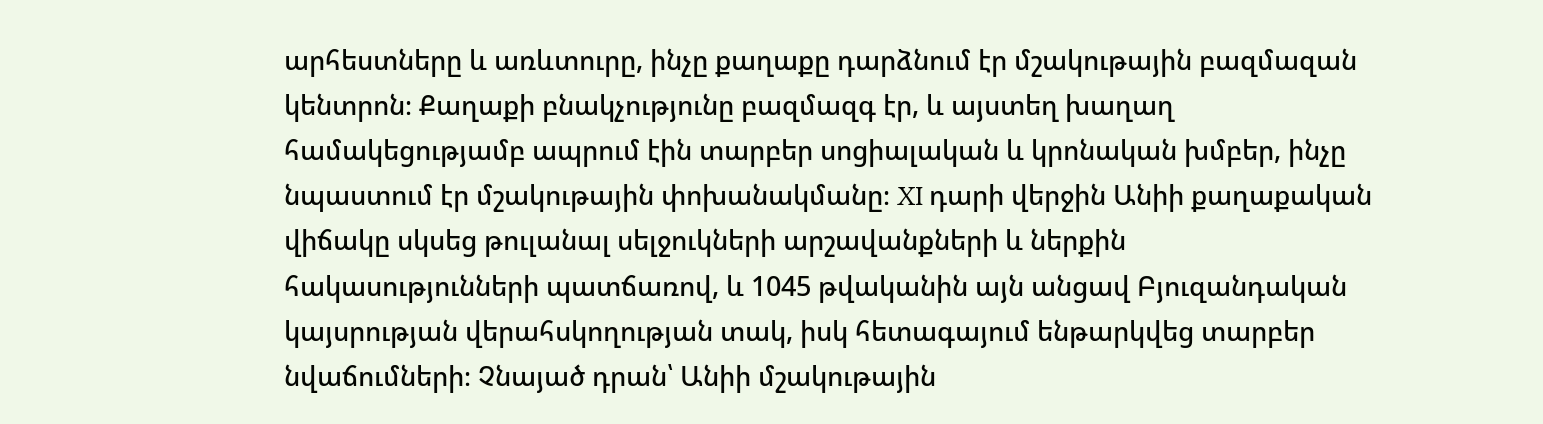արհեստները և առևտուրը, ինչը քաղաքը դարձնում էր մշակութային բազմազան կենտրոն։ Քաղաքի բնակչությունը բազմազգ էր, և այստեղ խաղաղ համակեցությամբ ապրում էին տարբեր սոցիալական և կրոնական խմբեր, ինչը նպաստում էր մշակութային փոխանակմանը։ XI դարի վերջին Անիի քաղաքական վիճակը սկսեց թուլանալ սելջուկների արշավանքների և ներքին հակասությունների պատճառով, և 1045 թվականին այն անցավ Բյուզանդական կայսրության վերահսկողության տակ, իսկ հետագայում ենթարկվեց տարբեր նվաճումների։ Չնայած դրան՝ Անիի մշակութային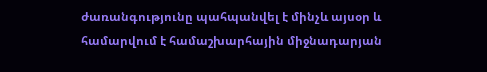ժառանգությունը պահպանվել է մինչև այսօր և համարվում է համաշխարհային միջնադարյան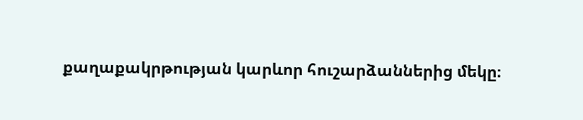քաղաքակրթության կարևոր հուշարձաններից մեկը։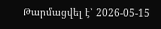Թարմացվել է՝ 2026-05-15